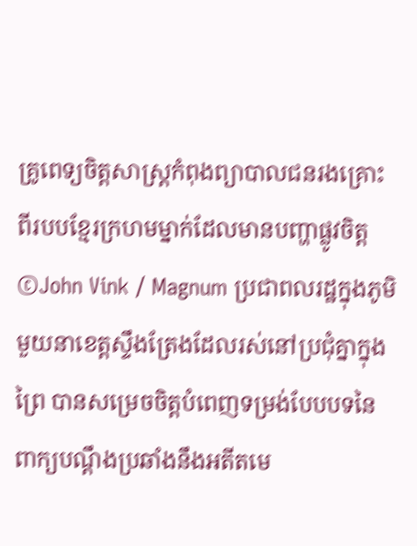គ្រូពេទ្យចិត្តសាស្រ្តកំពុងព្យាបាលជនរងគ្រោះពីរបបខ្មែរក្រហមម្នាក់ដែលមានបញ្ហាផ្លូវចិត្ត ©John Vink / Magnum ប្រជាពលរដ្ឋក្នុងភូមិមួយនាខេត្តស្ទឹងត្រែងដែលរស់នៅប្រជុំគ្នាក្នុងព្រៃ បានសម្រេចចិត្តបំពេញទម្រង់បែបបទនៃពាក្យបណ្តឹងប្រឆាំងនឹងអតីតមេ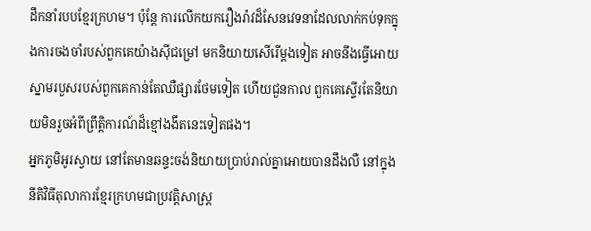ដឹកនាំរបបខ្មែរក្រហម។ ប៉ុន្តែ ការលើកយករឿងរ៉ាវដ៏សែនវេទនាដែលលាក់កប់ទុកក្នុងការចងចាំរបស់ពួកគេយ៉ាងស៊ីជម្រៅ មកនិយាយសើរើម្តងទៀត អាចនឹងធ្វើអោយស្នាមរបួសរបស់ពួកគេកាន់តែឈឺផ្សារថែមទៀត ហើយជួនកាល ពួកគេស្ទើរតែនិយាយមិនរួចអំពីព្រឹត្តិការណ៍ដ៏ខ្មៅងងឹតនេះទៀតផង។
អ្នកភូមិអូរស្វាយ នៅតែមានឆន្ទះចង់និយាយប្រាប់រាល់គ្នាអោយបានដឹងលឺ នៅក្នុងនីតិវិធីតុលាការខ្មែរក្រហមជាប្រវត្តិសាស្រ្ត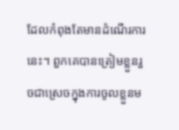ដែលកំពុងតែមានដំណើរការនេះ។ ពួកគេបានត្រៀមខ្លួនរួចជាស្រេចក្នុងការចូលខ្លួនម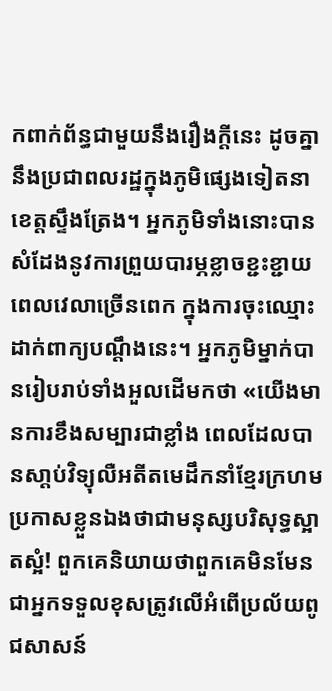កពាក់ព័ន្ធជាមួយនឹងរឿងក្តីនេះ ដូចគ្នានឹងប្រជាពលរដ្ឋក្នុងភូមិផ្សេងទៀតនាខេត្តស្ទឹងត្រែង។ អ្នកភូមិទាំងនោះបានសំដែងនូវការព្រួយបារម្ភខ្លាចខ្ជះខ្ជាយពេលវេលាច្រើនពេក ក្នុងការចុះឈ្មោះដាក់ពាក្យបណ្តឹងនេះ។ អ្នកភូមិម្នាក់បានរៀបរាប់ទាំងអួលដើមកថា «យើងមានការខឹងសម្បារជាខ្លាំង ពេលដែលបានសា្តប់វិទ្យុលឺអតីតមេដឹកនាំខ្មែរក្រហមប្រកាសខ្លួនឯងថាជាមនុស្សបរិសុទ្ធស្អាតស្អំ! ពួកគេនិយាយថាពួកគេមិនមែនជាអ្នកទទួលខុសត្រូវលើអំពើប្រល័យពូជសាសន៍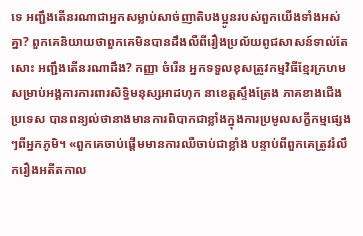ទេ អញ្ជឹងតើនរណាជាអ្នកសម្លាប់សាច់ញាតិបងប្អូនរបស់ពួកយើងទាំងអស់គ្នា? ពួកគេនិយាយថាពួកគេមិនបានដឹងលឺពីរឿងប្រល័យពូជសាសន៍ទាល់តែសោះ អញ្ជឹងតើនរណាដឹង? កញ្ញា ចំរើន អ្នកទទួលខុសត្រូវកម្មវិធីខ្មែរក្រហមសម្រាប់អង្គការការពារសិទ្ធិមនុស្សអាដហុក នាខេត្តស្ទឹងត្រែង ភាគខាងជើងប្រទេស បានពន្យល់ថានាងមានការពិបាកជាខ្លាំងក្នុងការប្រមូលសក្ខីកម្មផ្សេងៗពីអ្នកភូមិ។ «ពួកគេចាប់ផ្តើមមានការឈឺចាប់ជាខ្លាំង បន្ទាប់ពីពួកគេត្រូវរំលឹករឿងអតីតកាល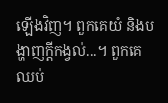ឡើងវិញ។ ពួកគេយំ និងបង្ហាញក្តីកង្វល់...។ ពួកគេឈប់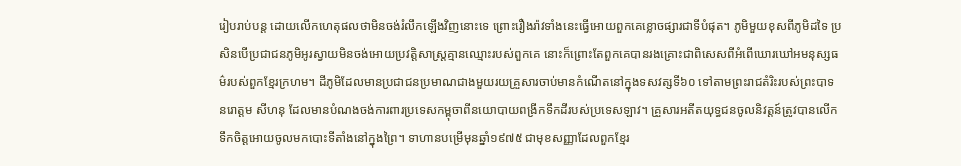រៀបរាប់បន្ត ដោយលើកហេតុផលថាមិនចង់រំលឹកឡើងវិញនោះទេ ព្រោះរឿងរ៉ាវទាំងនេះធ្វើអោយពួកគេខ្លោចផ្សារជាទីបំផុត។ ភូមិមួយខុសពីភូមិដទៃ ប្រសិនបើប្រជាជនភូមិអូរស្វាយមិនចង់អោយប្រវត្តិសាស្រ្តគ្មានឈ្មោះរបស់ពួកគេ នោះក៏ព្រោះតែពួកគេបានរងគ្រោះជាពិសេសពីអំពើឃោរឃៅអមនុស្សធម៌របស់ពួកខ្មែរក្រហម។ ដីភូមិដែលមានប្រជាជនប្រមាណជាងមួយរយគ្រួសារចាប់មានកំណើតនៅក្នុងទសវត្សទី៦០ ទៅតាមព្រះរាជតំរិះរបស់ព្រះបាទ នរោត្តម សីហនុ ដែលមានបំណងចង់ការពារប្រទេសកម្ពុចាពីនយោបាយពង្រីកទឹកដីរបស់ប្រទេសឡាវ។ គ្រួសារអតីតយុទ្ធជនចូលនិវត្តន៍ត្រូវបានលើកទឹកចិត្តអោយចូលមកបោះទីតាំងនៅក្នុងព្រៃ។ ទាហានបម្រើមុនឆ្នាំ១៩៧៥ ជាមុខសញ្ញាដែលពួកខ្មែរ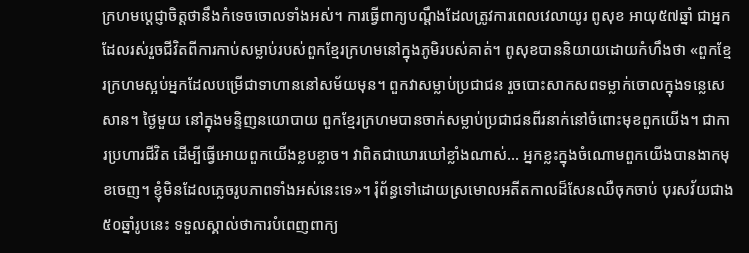ក្រហមប្តេជ្ញាចិត្តថានឹងកំទេចចោលទាំងអស់។ ការធ្វើពាក្យបណ្តឹងដែលត្រូវការពេលវេលាយូរ ពូសុខ អាយុ៥៧ឆ្នាំ ជាអ្នកដែលរស់រួចជីវិតពីការកាប់សម្លាប់របស់ពួកខ្មែរក្រហមនៅក្នុងភូមិរបស់គាត់។ ពូសុខបាននិយាយដោយកំហឹងថា «ពួកខ្មែរក្រហមស្អប់អ្នកដែលបម្រើជាទាហាននៅសម័យមុន។ ពួកវាសម្លាប់ប្រជាជន រួចបោះសាកសពទម្លាក់ចោលក្នុងទន្លេសេសាន។ ថ្ងៃមួយ នៅក្នុងមន្ទិញនយោបាយ ពួកខ្មែរក្រហមបានចាក់សម្លាប់ប្រជាជនពីរនាក់នៅចំពោះមុខពួកយើង។ ជាការប្រហារជីវិត ដើម្បីធ្វើអោយពួកយើងខ្លបខ្លាច។ វាពិតជាឃោរឃៅខ្លាំងណាស់... អ្នកខ្លះក្នុងចំណោមពួកយើងបានងាកមុខចេញ។ ខ្ញុំមិនដែលភ្លេចរូបភាពទាំងអស់នេះទេ»។ រុំព័ន្ធទៅដោយស្រមោលអតីតកាលដ៏សែនឈឺចុកចាប់ បុរសវ័យជាង៥០ឆ្នាំរូបនេះ ទទួលស្គាល់ថាការបំពេញពាក្យ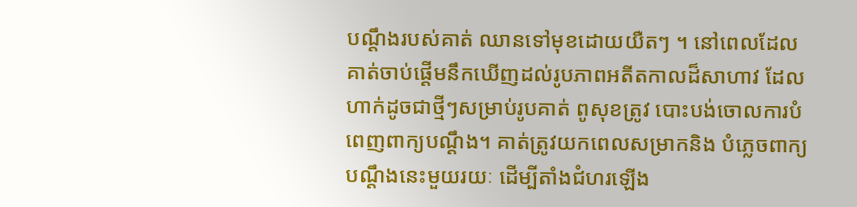បណ្តឹងរបស់គាត់ ឈានទៅមុខដោយយឺតៗ ។ នៅពេលដែលគាត់ចាប់ផ្តើមនឹកឃើញដល់រូបភាពអតីតកាលដ៏សាហាវ ដែលហាក់ដូចជាថ្មីៗសម្រាប់រូបគាត់ ពូសុខត្រូវ បោះបង់ចោលការបំពេញពាក្យបណ្តឹង។ គាត់ត្រូវយកពេលសម្រាកនិង បំភ្លេចពាក្យបណ្តឹងនេះមួយរយៈ ដើម្បីតាំងជំហរឡើង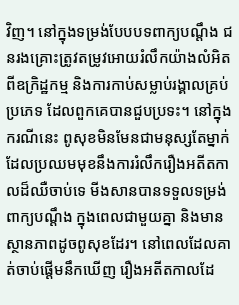វិញ។ នៅក្នុងទម្រង់បែបបទពាក្យបណ្តឹង ជនរងគ្រោះត្រូវតម្រូវអោយរំលឹកយ៉ាងលំអិតពីឧក្រិដ្ឋកម្ម និងការកាប់សម្លាប់រង្គាលគ្រប់ប្រភេទ ដែលពួកគេបានជួបប្រទះ។ នៅក្នុងករណីនេះ ពូសុខមិនមែនជាមនុស្សតែម្នាក់ ដែលប្រឈមមុខនឹងការរំលឹករឿងអតីតកាលដ៏ឈឺចាប់ទេ មីងសានបានទទួលទម្រង់ពាក្យបណ្តឹង ក្នុងពេលជាមួយគ្នា និងមានស្ថានភាពដូចពូសុខដែរ។ នៅពេលដែលគាត់ចាប់ផ្តើមនឹកឃើញ រឿងអតីតកាលដែ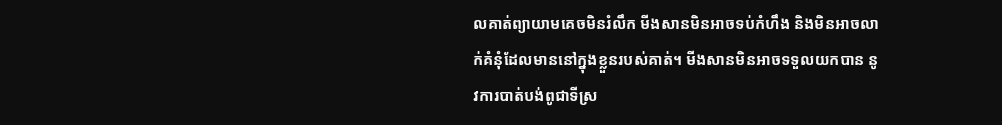លគាត់ព្យាយាមគេចមិនរំលឹក មីងសានមិនអាចទប់កំហឹង និងមិនអាចលាក់គំនុំដែលមាននៅក្នុងខ្លួនរបស់គាត់។ មីងសានមិនអាចទទួលយកបាន នូវការបាត់បង់ពូជាទីស្រ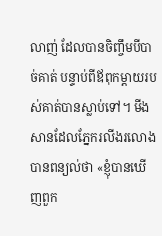លាញ់ ដែលបានចិញ្ចឹមបីបាច់គាត់ បន្ទាប់ពីឪពុកម្តាយរបស់គាត់បានស្លាប់ទៅ។ មីងសានដែលភ្នែករលីងរលោង បានពន្យល់ថា «ខ្ញុំបានឃើញពួក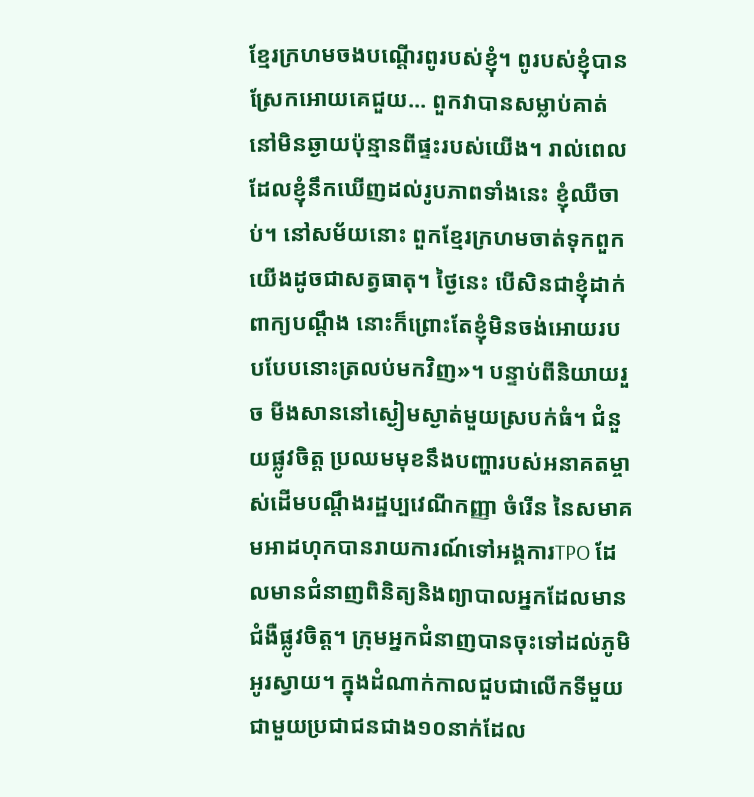ខ្មែរក្រហមចងបណ្តើរពូរបស់ខ្ញុំ។ ពូរបស់ខ្ញុំបានស្រែកអោយគេជួយ... ពួកវាបានសម្លាប់គាត់នៅមិនឆ្ងាយប៉ុន្មានពីផ្ទះរបស់យើង។ រាល់ពេលដែលខ្ញុំនឹកឃើញដល់រូបភាពទាំងនេះ ខ្ញុំឈឺចាប់។ នៅសម័យនោះ ពួកខ្មែរក្រហមចាត់ទុកពួកយើងដូចជាសត្វធាតុ។ ថ្ងៃនេះ បើសិនជាខ្ញុំដាក់ពាក្យបណ្តឹង នោះក៏ព្រោះតែខ្ញុំមិនចង់អោយរបបបែបនោះត្រលប់មកវិញ»។ បន្ទាប់ពីនិយាយរួច មីងសាននៅស្ងៀមស្ងាត់មួយស្របក់ធំ។ ជំនួយផ្លូវចិត្ត ប្រឈមមុខនឹងបញ្ហារបស់អនាគតម្ចាស់ដើមបណ្តឹងរដ្ឋប្បវេណីកញ្ញា ចំរើន នៃសមាគមអាដហុកបានរាយការណ៍ទៅអង្គការTPO ដែលមានជំនាញពិនិត្យនិងព្យាបាលអ្នកដែលមានជំងឺផ្លូវចិត្ត។ ក្រុមអ្នកជំនាញបានចុះទៅដល់ភូមិអូរស្វាយ។ ក្នុងដំណាក់កាលជួបជាលើកទីមួយជាមួយប្រជាជនជាង១០នាក់ដែល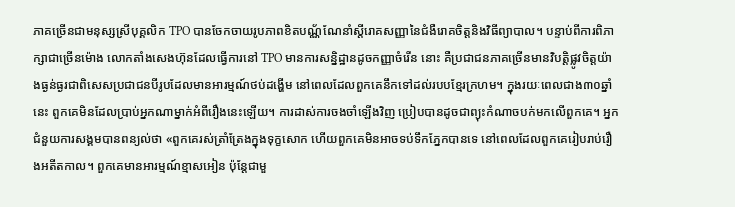ភាគច្រើនជាមនុស្សស្រីបុគ្គលិក TPO បានចែកចាយរូបភាពខិតបណ្ណ័ណែនាំស្តីរោគសញ្ញានៃជំងឺរោគចិត្តនិងវិធីព្យាបាល។ បន្ទាប់ពីការពិភាក្សាជាច្រើនម៉ោង លោកតាំងសេងហ៊ុនដែលធ្វើការនៅ TPO មានការសន្និដ្ឋានដូចកញ្ញាចំរើន នោះ គឺប្រជាជនភាគច្រើនមានវិបត្តិផ្លូវចិត្តយ៉ាងធ្ងន់ធ្ងរជាពិសេសប្រជាជនបីរូបដែលមានអារម្មណ៍ថប់ដង្ហើម នៅពេលដែលពួកគេនឹកទៅដល់របបខ្មែរក្រហម។ ក្នុងរយៈពេលជាង៣០ឆ្នាំនេះ ពួកគេមិនដែលប្រាប់អ្នកណាម្នាក់អំពីរឿងនេះឡើយ។ ការដាស់ការចងចាំឡើងវិញ ប្រៀបបានដូចជាព្យុះកំណាចបក់មកលើពួកគេ។ អ្នកជំនួយការសង្គមបានពន្យល់ថា «ពួកគេរស់ត្រាំត្រែងក្នុងទុក្ខសោក ហើយពួកគេមិនអាចទប់ទឹកភ្នែកបានទេ នៅពេលដែលពួកគេរៀបរាប់រឿងអតីតកាល។ ពួកគេមានអារម្មណ៍ខ្មាសអៀន ប៉ុន្តែជាមួ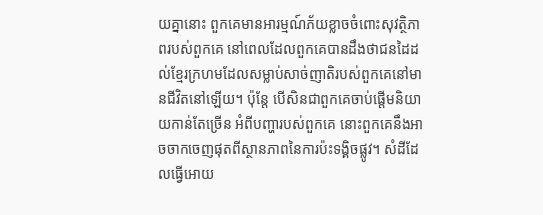យគ្នានោះ ពួកគេមានអារម្មណ៍ភ័យខ្លាចចំពោះសុវត្ថិភាពរបស់ពួកគេ នៅពេលដែលពួកគេបានដឹងថាជនដៃដល់ខ្មែរក្រហមដែលសម្លាប់សាច់ញាតិរបស់ពួកគេនៅមានជីវិតនៅឡើយ។ ប៉ុន្តែ បើសិនជាពួកគេចាប់ផ្តើមនិយាយកាន់តែច្រើន អំពីបញ្ហារបស់ពួកគេ នោះពួកគេនឹងអាចចាកចេញផុតពីស្ថានភាពនៃការប៉ះទង្គិចផ្លូវ។ សំដីដែលធ្វើអោយ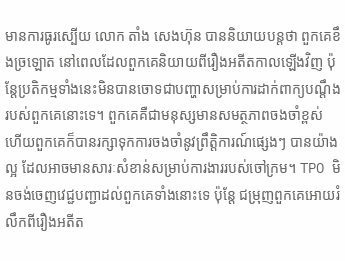មានការធូរស្បើយ លោក តាំង សេងហ៊ុន បាននិយាយបន្តថា ពួកគេខឹងច្រឡោត នៅពេលដែលពួកគេនិយាយពីរឿងអតីតកាលឡើងវិញ ប៉ុន្តែប្រតិកម្មទាំងនេះមិនបានចោទជាបញ្ហាសម្រាប់ការដាក់ពាក្យបណ្តឹងរបស់ពួកគេនោះទេ។ ពួកគេគឺជាមនុស្សមានសមត្ថភាពចងចាំខ្ពស់ ហើយពួកគេក៏បានរក្សាទុកការចងចាំនូវព្រឹត្តិការណ៍ផ្សេងៗ បានយ៉ាងល្អ ដែលអាចមានសារៈសំខាន់សម្រាប់ការងាររបស់ចៅក្រម។ TPO មិនចង់ចេញវេជ្ជបញ្ជាដល់ពួកគេទាំងនោះទេ ប៉ុន្តែ ជម្រុញពួកគេអោយរំលឹកពីរឿងអតីត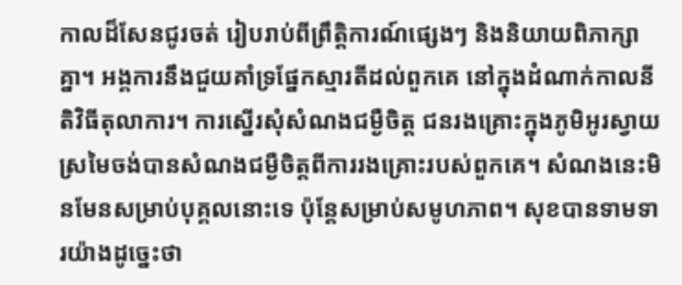កាលដ៏សែនជូរចត់ រៀបរាប់ពីព្រឹត្តិការណ៍ផ្សេងៗ និងនិយាយពិភាក្សាគ្នា។ អង្គការនឹងជួយគាំទ្រផ្នែកស្មារតីដល់ពួកគេ នៅក្នុងដំណាក់កាលនីតិវិធីតុលាការ។ ការស្នើរសុំសំណងជម្ងឺចិត្ត ជនរងគ្រោះក្នុងភូមិអូរស្វាយ ស្រមៃចង់បានសំណងជម្ងឺចិត្តពីការរងគ្រោះរបស់ពួកគេ។ សំណងនេះមិនមែនសម្រាប់បុគ្គលនោះទេ ប៉ុន្តែសម្រាប់សមូហភាព។ សុខបានទាមទារយ៉ាងដូច្នេះថា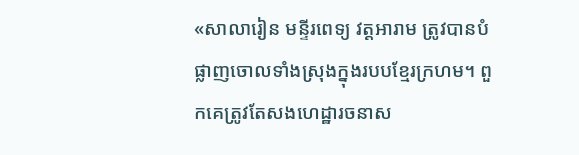«សាលារៀន មន្ទីរពេទ្យ វត្តអារាម ត្រូវបានបំផ្លាញចោលទាំងស្រុងក្នុងរបបខ្មែរក្រហម។ ពួកគេត្រូវតែសងហេដ្ឋារចនាស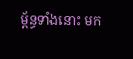ម័្ពន្ធទាំងនោះ មក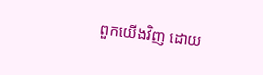ពួកយើងវិញ ដោយ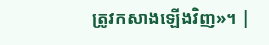ត្រូវកសាងឡើងវិញ»។ |